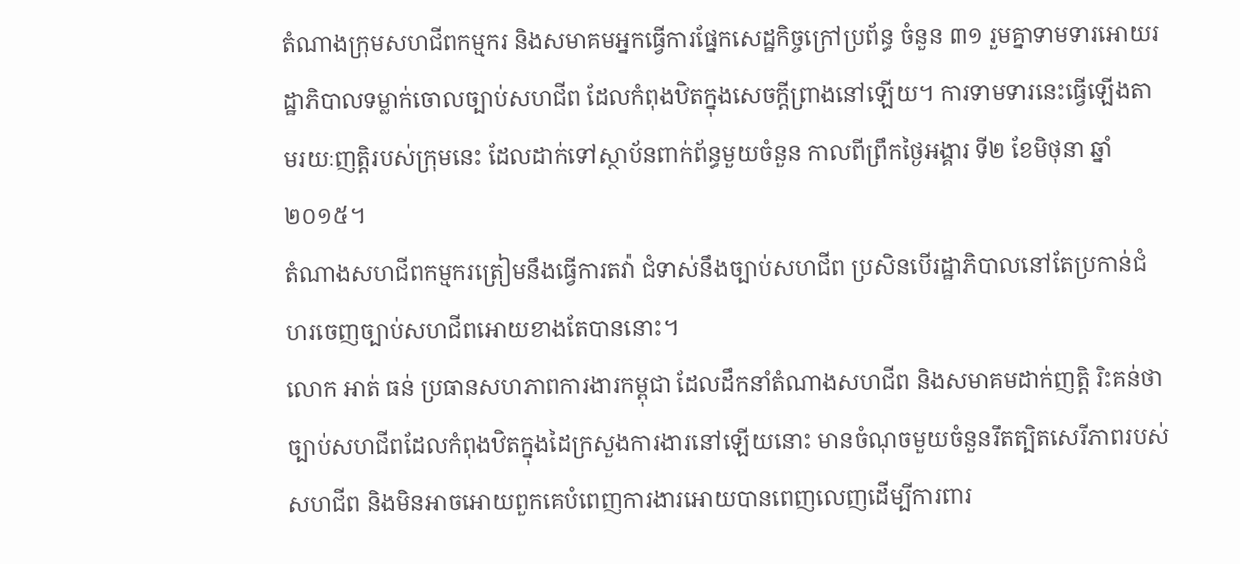តំណាងក្រុមសហជីពកម្មករ និងសមាគមអ្នកធ្វើការផ្នែកសេដ្ឋកិច្ចក្រៅប្រព័ន្ធ ចំនួន ៣១ រួមគ្នាទាមទារអោយរដ្ឋាភិបាលទម្លាក់ចោលច្បាប់សហជីព ដែលកំពុងឋិតក្នុងសេចក្ដីព្រាងនៅឡើយ។ ការទាមទារនេះធ្វើឡើងតាមរយៈញត្តិរបស់ក្រុមនេះ ដែលដាក់ទៅស្ថាប័នពាក់ព័ន្ធមួយចំនួន កាលពីព្រឹកថ្ងៃអង្គារ ទី២ ខែមិថុនា ឆ្នាំ២០១៥។
តំណាងសហជីពកម្មករត្រៀមនឹងធ្វើការតវ៉ា ជំទាស់នឹងច្បាប់សហជីព ប្រសិនបើរដ្ឋាភិបាលនៅតែប្រកាន់ជំហរចេញច្បាប់សហជីពអោយខាងតែបាននោះ។
លោក អាត់ ធន់ ប្រធានសហភាពការងារកម្ពុជា ដែលដឹកនាំតំណាងសហជីព និងសមាគមដាក់ញត្តិ រិះគន់ថា ច្បាប់សហជីពដែលកំពុងឋិតក្នុងដៃក្រសួងការងារនៅឡើយនោះ មានចំណុចមួយចំនួនរឹតត្បិតសេរីភាពរបស់សហជីព និងមិនអាចអោយពួកគេបំពេញការងារអោយបានពេញលេញដើម្បីការពារ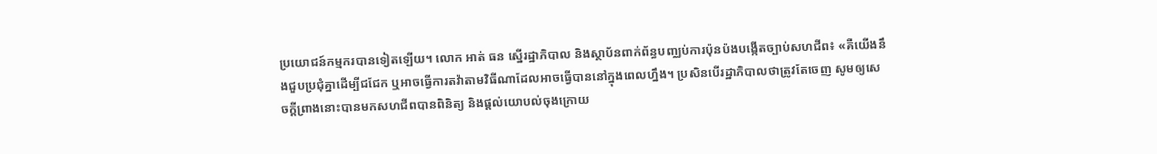ប្រយោជន៍កម្មករបានទៀតឡើយ។ លោក អាត់ ធន ស្នើរដ្ឋាភិបាល និងស្ថាប័នពាក់ព័ន្ធបញ្ឈប់ការប៉ុនប៉ងបង្កើតច្បាប់សហជីព៖ «គឺយើងនឹងជួបប្រជុំគ្នាដើម្បីជជែក ឬអាចធ្វើការតវ៉ាតាមវិធីណាដែលអាចធ្វើបាននៅក្នុងពេលហ្នឹង។ ប្រសិនបើរដ្ឋាភិបាលថាត្រូវតែចេញ សូមឲ្យសេចក្តីព្រាងនោះបានមកសហជីពបានពិនិត្យ និងផ្ដល់យោបល់ចុងក្រោយ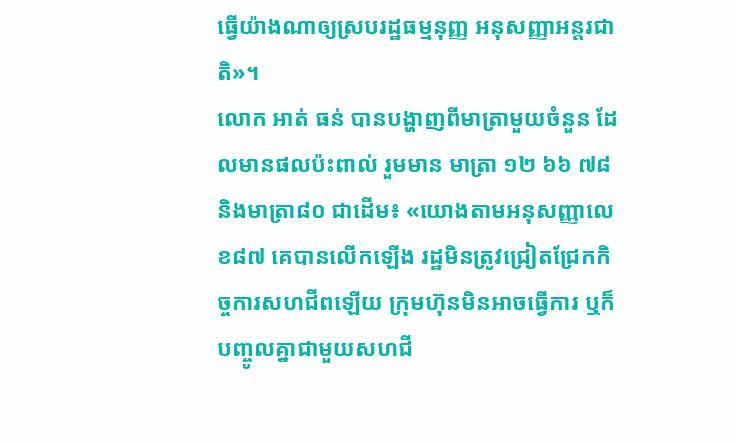ធ្វើយ៉ាងណាឲ្យស្របរដ្ឋធម្មនុញ្ញ អនុសញ្ញាអន្តរជាតិ»។
លោក អាត់ ធន់ បានបង្ហាញពីមាត្រាមួយចំនួន ដែលមានផលប៉ះពាល់ រួមមាន មាត្រា ១២ ៦៦ ៧៨ និងមាត្រា៨០ ជាដើម៖ «យោងតាមអនុសញ្ញាលេខ៨៧ គេបានលើកឡើង រដ្ឋមិនត្រូវជ្រៀតជ្រែកកិច្ចការសហជីពឡើយ ក្រុមហ៊ុនមិនអាចធ្វើការ ឬក៏បញ្ចូលគ្នាជាមួយសហជី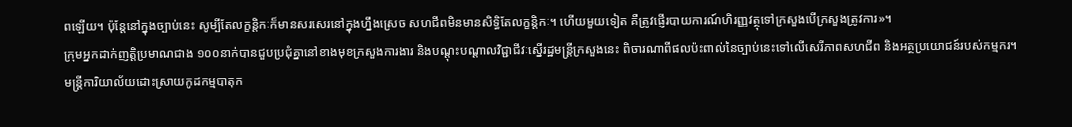ពឡើយ។ ប៉ុន្តែនៅក្នុងច្បាប់នេះ សូម្បីតែលក្ខន្តិកៈក៏មានសរសេរនៅក្នុងហ្នឹងស្រេច សហជីពមិនមានសិទ្ធិតែលក្ខន្តិកៈ។ ហើយមួយទៀត គឺត្រូវផ្ញើរបាយការណ៍ហិរញ្ញវត្ថុទៅក្រសួងបើក្រសួងត្រូវការ»។
ក្រុមអ្នកដាក់ញត្តិប្រមាណជាង ១០០នាក់បានជួបប្រជុំគ្នានៅខាងមុខក្រសួងការងារ និងបណ្ដុះបណ្ដាលវិជ្ជាជីវៈស្នើរដ្ឋមន្ត្រីក្រសួងនេះ ពិចារណាពីផលប៉ះពាល់នៃច្បាប់នេះទៅលើសេរីភាពសហជីព និងអត្ថប្រយោជន៍របស់កម្មករ។
មន្ត្រីការិយាល័យដោះស្រាយកូដកម្មបាតុក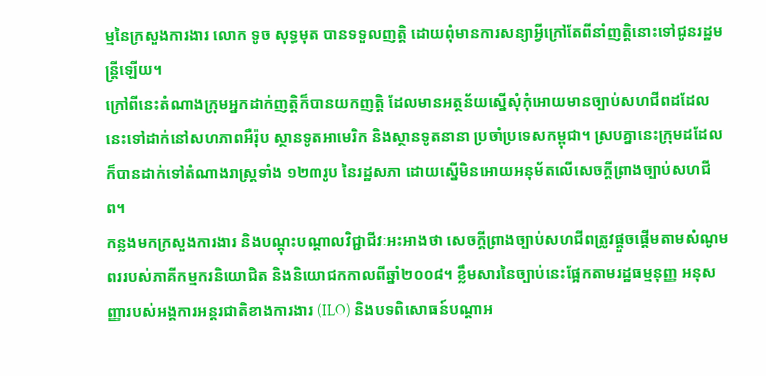ម្មនៃក្រសួងការងារ លោក ទូច សុទ្ធមុត បានទទួលញត្តិ ដោយពុំមានការសន្យាអ្វីក្រៅតែពីនាំញត្តិនោះទៅជូនរដ្ឋមន្ត្រីឡើយ។
ក្រៅពីនេះតំណាងក្រុមអ្នកដាក់ញត្តិក៏បានយកញត្តិ ដែលមានអត្ថន័យស្នើសុំកុំអោយមានច្បាប់សហជីពដដែលនេះទៅដាក់នៅសហភាពអឺរ៉ុប ស្ថានទូតអាមេរិក និងស្ថានទូតនានា ប្រចាំប្រទេសកម្ពុជា។ ស្របគ្នានេះក្រុមដដែលក៏បានដាក់ទៅតំណាងរាស្ត្រទាំង ១២៣រូប នៃរដ្ឋសភា ដោយស្នើមិនអោយអនុម័តលើសេចក្តីព្រាងច្បាប់សហជីព។
កន្លងមកក្រសួងការងារ និងបណ្ដុះបណ្ដាលវិជ្ជាជីវៈអះអាងថា សេចក្ដីព្រាងច្បាប់សហជីពត្រូវផ្ដួចផ្ដើមតាមសំណូមពររបស់ភាគីកម្មករនិយោជិត និងនិយោជកកាលពីឆ្នាំ២០០៨។ ខ្លឹមសារនៃច្បាប់នេះផ្អែកតាមរដ្ឋធម្មនុញ្ញ អនុសញ្ញារបស់អង្គការអន្តរជាតិខាងការងារ (ILO) និងបទពិសោធន៍បណ្ដាអ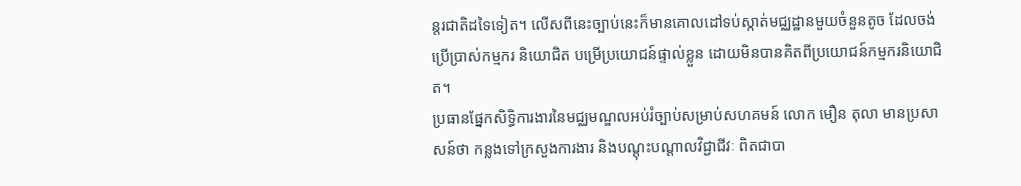ន្តរជាតិដទៃទៀត។ លើសពីនេះច្បាប់នេះក៏មានគោលដៅទប់ស្កាត់មជ្ឈដ្ឋានមួយចំនួនតូច ដែលចង់ប្រើប្រាស់កម្មករ និយោជិត បម្រើប្រយោជន៍ផ្ទាល់ខ្លួន ដោយមិនបានគិតពីប្រយោជន៍កម្មករនិយោជិត។
ប្រធានផ្នែកសិទ្ធិការងារនៃមជ្ឈមណ្ឌលអប់រំច្បាប់សម្រាប់សហគមន៍ លោក មឿន តុលា មានប្រសាសន៍ថា កន្លងទៅក្រសួងការងារ និងបណ្ដុះបណ្ដាលវិជ្ជាជីវៈ ពិតជាបា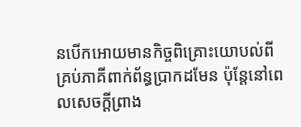នបើកអោយមានកិច្ចពិគ្រោះយោបល់ពីគ្រប់ភាគីពាក់ព័ន្ធប្រាកដមែន ប៉ុន្តែនៅពេលសេចក្ដីព្រាង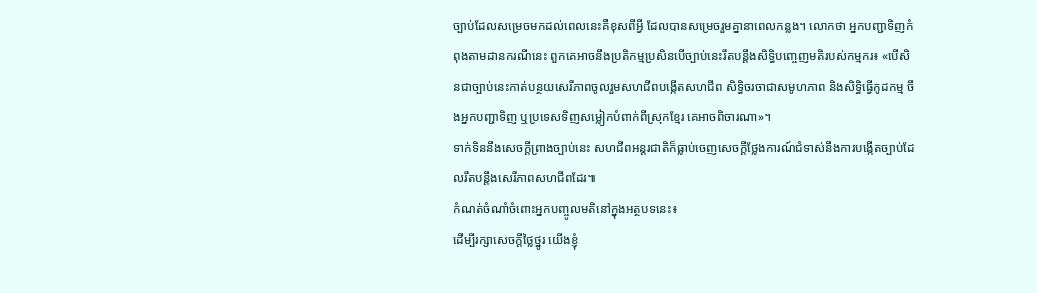ច្បាប់ដែលសម្រេចមកដល់ពេលនេះគឺខុសពីអ្វី ដែលបានសម្រេចរួមគ្នានាពេលកន្លង។ លោកថា អ្នកបញ្ជាទិញកំពុងតាមដានករណីនេះ ពួកគេអាចនឹងប្រតិកម្មប្រសិនបើច្បាប់នេះរឹតបន្តឹងសិទ្ធិបញ្ចេញមតិរបស់កម្មករ៖ «បើសិនជាច្បាប់នេះកាត់បន្ថយសេរីភាពចូលរួមសហជីពបង្កើតសហជីព សិទ្ធិចរចាជាសមូហភាព និងសិទ្ធិធ្វើកូដកម្ម ចឹងអ្នកបញ្ជាទិញ ឬប្រទេសទិញសម្លៀកបំពាក់ពីស្រុកខ្មែរ គេអាចពិចារណា»។
ទាក់ទិននឹងសេចក្ដីព្រាងច្បាប់នេះ សហជីពអន្តរជាតិក៏ធ្លាប់ចេញសេចក្ដីថ្លែងការណ៍ជំទាស់នឹងការបង្កើតច្បាប់ដែលរឹតបន្តឹងសេរីភាពសហជីពដែរ៕
កំណត់ចំណាំចំពោះអ្នកបញ្ចូលមតិនៅក្នុងអត្ថបទនេះ៖
ដើម្បីរក្សាសេចក្ដីថ្លៃថ្នូរ យើងខ្ញុំ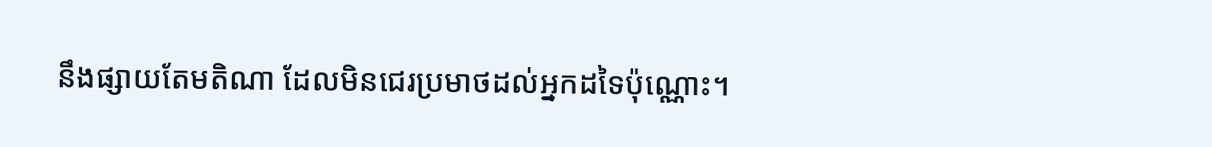នឹងផ្សាយតែមតិណា ដែលមិនជេរប្រមាថដល់អ្នកដទៃប៉ុណ្ណោះ។